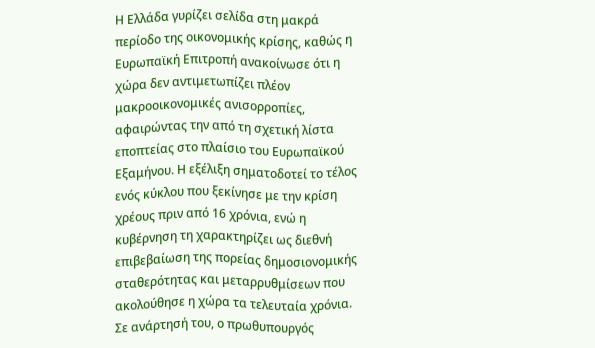Η Ελλάδα γυρίζει σελίδα στη μακρά περίοδο της οικονομικής κρίσης, καθώς η Ευρωπαϊκή Επιτροπή ανακοίνωσε ότι η χώρα δεν αντιμετωπίζει πλέον μακροοικονομικές ανισορροπίες, αφαιρώντας την από τη σχετική λίστα εποπτείας στο πλαίσιο του Ευρωπαϊκού Εξαμήνου. Η εξέλιξη σηματοδοτεί το τέλος ενός κύκλου που ξεκίνησε με την κρίση χρέους πριν από 16 χρόνια, ενώ η κυβέρνηση τη χαρακτηρίζει ως διεθνή επιβεβαίωση της πορείας δημοσιονομικής σταθερότητας και μεταρρυθμίσεων που ακολούθησε η χώρα τα τελευταία χρόνια.
Σε ανάρτησή του, ο πρωθυπουργός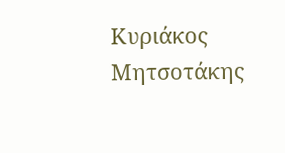Κυριάκος Μητσοτάκης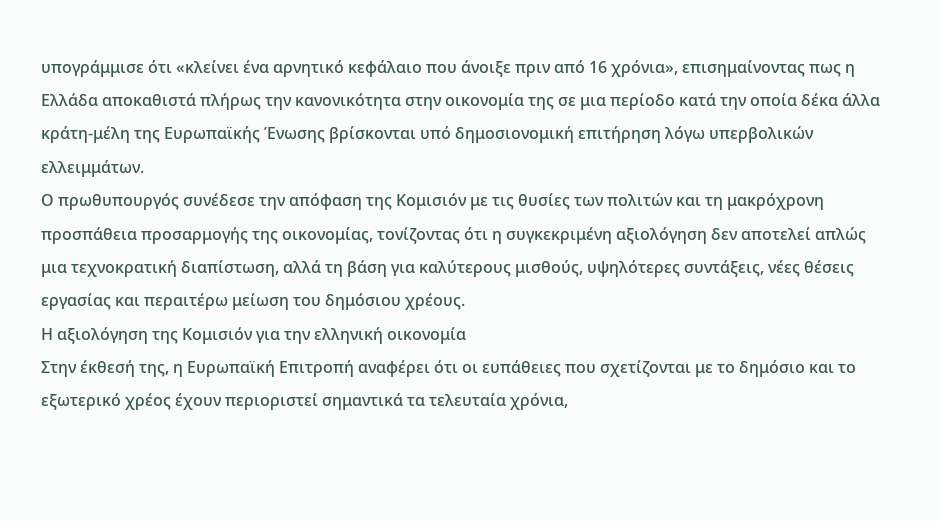υπογράμμισε ότι «κλείνει ένα αρνητικό κεφάλαιο που άνοιξε πριν από 16 χρόνια», επισημαίνοντας πως η Ελλάδα αποκαθιστά πλήρως την κανονικότητα στην οικονομία της σε μια περίοδο κατά την οποία δέκα άλλα κράτη-μέλη της Ευρωπαϊκής Ένωσης βρίσκονται υπό δημοσιονομική επιτήρηση λόγω υπερβολικών ελλειμμάτων.
Ο πρωθυπουργός συνέδεσε την απόφαση της Κομισιόν με τις θυσίες των πολιτών και τη μακρόχρονη προσπάθεια προσαρμογής της οικονομίας, τονίζοντας ότι η συγκεκριμένη αξιολόγηση δεν αποτελεί απλώς μια τεχνοκρατική διαπίστωση, αλλά τη βάση για καλύτερους μισθούς, υψηλότερες συντάξεις, νέες θέσεις εργασίας και περαιτέρω μείωση του δημόσιου χρέους.
Η αξιολόγηση της Κομισιόν για την ελληνική οικονομία
Στην έκθεσή της, η Ευρωπαϊκή Επιτροπή αναφέρει ότι οι ευπάθειες που σχετίζονται με το δημόσιο και το εξωτερικό χρέος έχουν περιοριστεί σημαντικά τα τελευταία χρόνια,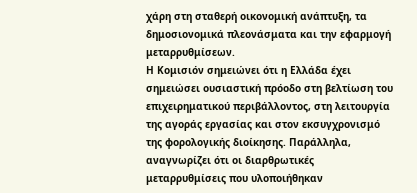χάρη στη σταθερή οικονομική ανάπτυξη, τα δημοσιονομικά πλεονάσματα και την εφαρμογή μεταρρυθμίσεων.
Η Κομισιόν σημειώνει ότι η Ελλάδα έχει σημειώσει ουσιαστική πρόοδο στη βελτίωση του επιχειρηματικού περιβάλλοντος, στη λειτουργία της αγοράς εργασίας και στον εκσυγχρονισμό της φορολογικής διοίκησης. Παράλληλα, αναγνωρίζει ότι οι διαρθρωτικές μεταρρυθμίσεις που υλοποιήθηκαν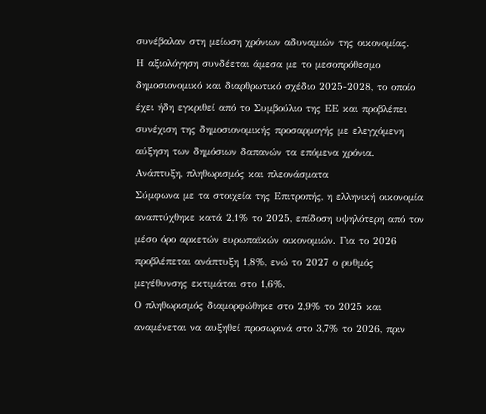συνέβαλαν στη μείωση χρόνιων αδυναμιών της οικονομίας.
Η αξιολόγηση συνδέεται άμεσα με το μεσοπρόθεσμο δημοσιονομικό και διαρθρωτικό σχέδιο 2025-2028, το οποίο έχει ήδη εγκριθεί από το Συμβούλιο της ΕΕ και προβλέπει συνέχιση της δημοσιονομικής προσαρμογής με ελεγχόμενη αύξηση των δημόσιων δαπανών τα επόμενα χρόνια.
Ανάπτυξη, πληθωρισμός και πλεονάσματα
Σύμφωνα με τα στοιχεία της Επιτροπής, η ελληνική οικονομία αναπτύχθηκε κατά 2,1% το 2025, επίδοση υψηλότερη από τον μέσο όρο αρκετών ευρωπαϊκών οικονομιών. Για το 2026 προβλέπεται ανάπτυξη 1,8%, ενώ το 2027 ο ρυθμός μεγέθυνσης εκτιμάται στο 1,6%.
Ο πληθωρισμός διαμορφώθηκε στο 2,9% το 2025 και αναμένεται να αυξηθεί προσωρινά στο 3,7% το 2026, πριν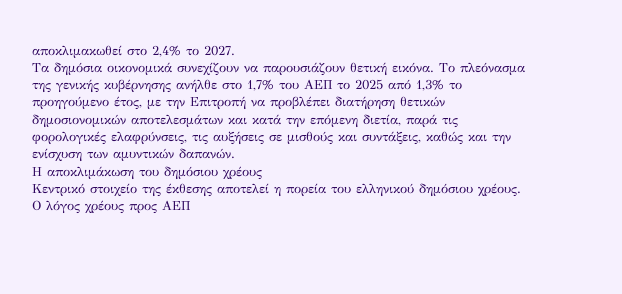αποκλιμακωθεί στο 2,4% το 2027.
Τα δημόσια οικονομικά συνεχίζουν να παρουσιάζουν θετική εικόνα. Το πλεόνασμα της γενικής κυβέρνησης ανήλθε στο 1,7% του ΑΕΠ το 2025 από 1,3% το προηγούμενο έτος, με την Επιτροπή να προβλέπει διατήρηση θετικών δημοσιονομικών αποτελεσμάτων και κατά την επόμενη διετία, παρά τις φορολογικές ελαφρύνσεις, τις αυξήσεις σε μισθούς και συντάξεις, καθώς και την ενίσχυση των αμυντικών δαπανών.
Η αποκλιμάκωση του δημόσιου χρέους
Κεντρικό στοιχείο της έκθεσης αποτελεί η πορεία του ελληνικού δημόσιου χρέους. Ο λόγος χρέους προς ΑΕΠ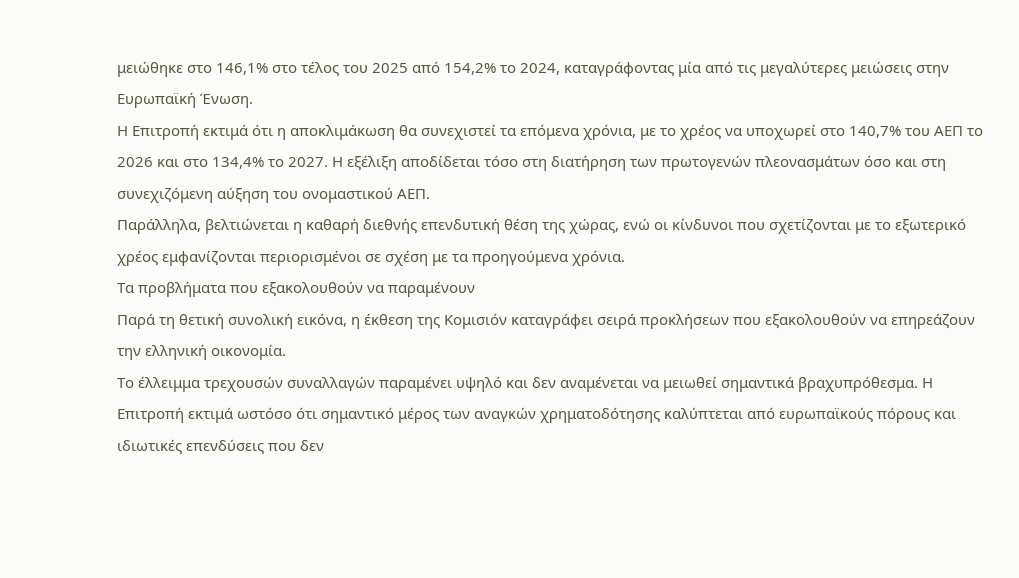μειώθηκε στο 146,1% στο τέλος του 2025 από 154,2% το 2024, καταγράφοντας μία από τις μεγαλύτερες μειώσεις στην Ευρωπαϊκή Ένωση.
Η Επιτροπή εκτιμά ότι η αποκλιμάκωση θα συνεχιστεί τα επόμενα χρόνια, με το χρέος να υποχωρεί στο 140,7% του ΑΕΠ το 2026 και στο 134,4% το 2027. Η εξέλιξη αποδίδεται τόσο στη διατήρηση των πρωτογενών πλεονασμάτων όσο και στη συνεχιζόμενη αύξηση του ονομαστικού ΑΕΠ.
Παράλληλα, βελτιώνεται η καθαρή διεθνής επενδυτική θέση της χώρας, ενώ οι κίνδυνοι που σχετίζονται με το εξωτερικό χρέος εμφανίζονται περιορισμένοι σε σχέση με τα προηγούμενα χρόνια.
Τα προβλήματα που εξακολουθούν να παραμένουν
Παρά τη θετική συνολική εικόνα, η έκθεση της Κομισιόν καταγράφει σειρά προκλήσεων που εξακολουθούν να επηρεάζουν την ελληνική οικονομία.
Το έλλειμμα τρεχουσών συναλλαγών παραμένει υψηλό και δεν αναμένεται να μειωθεί σημαντικά βραχυπρόθεσμα. Η Επιτροπή εκτιμά ωστόσο ότι σημαντικό μέρος των αναγκών χρηματοδότησης καλύπτεται από ευρωπαϊκούς πόρους και ιδιωτικές επενδύσεις που δεν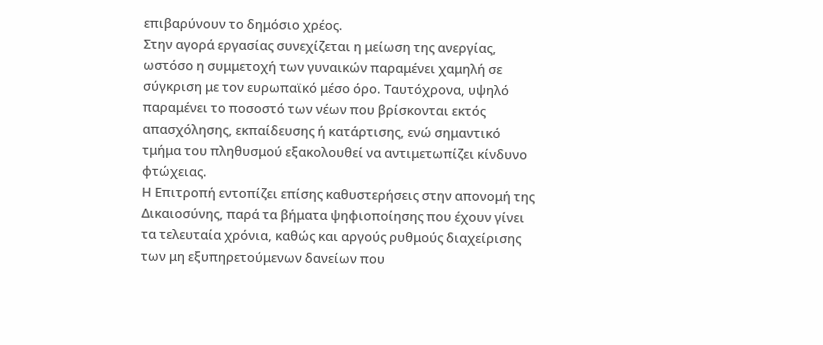επιβαρύνουν το δημόσιο χρέος.
Στην αγορά εργασίας συνεχίζεται η μείωση της ανεργίας, ωστόσο η συμμετοχή των γυναικών παραμένει χαμηλή σε σύγκριση με τον ευρωπαϊκό μέσο όρο. Ταυτόχρονα, υψηλό παραμένει το ποσοστό των νέων που βρίσκονται εκτός απασχόλησης, εκπαίδευσης ή κατάρτισης, ενώ σημαντικό τμήμα του πληθυσμού εξακολουθεί να αντιμετωπίζει κίνδυνο φτώχειας.
Η Επιτροπή εντοπίζει επίσης καθυστερήσεις στην απονομή της Δικαιοσύνης, παρά τα βήματα ψηφιοποίησης που έχουν γίνει τα τελευταία χρόνια, καθώς και αργούς ρυθμούς διαχείρισης των μη εξυπηρετούμενων δανείων που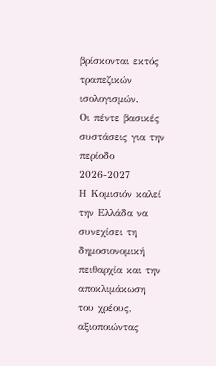βρίσκονται εκτός τραπεζικών ισολογισμών.
Οι πέντε βασικές συστάσεις για την περίοδο 2026-2027
Η Κομισιόν καλεί την Ελλάδα να συνεχίσει τη δημοσιονομική πειθαρχία και την αποκλιμάκωση του χρέους, αξιοποιώντας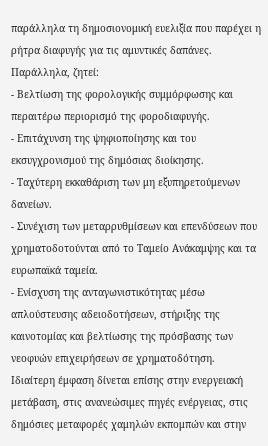παράλληλα τη δημοσιονομική ευελιξία που παρέχει η ρήτρα διαφυγής για τις αμυντικές δαπάνες.
Παράλληλα, ζητεί:
- Βελτίωση της φορολογικής συμμόρφωσης και περαιτέρω περιορισμό της φοροδιαφυγής.
- Επιτάχυνση της ψηφιοποίησης και του εκσυγχρονισμού της δημόσιας διοίκησης.
- Ταχύτερη εκκαθάριση των μη εξυπηρετούμενων δανείων.
- Συνέχιση των μεταρρυθμίσεων και επενδύσεων που χρηματοδοτούνται από το Ταμείο Ανάκαμψης και τα ευρωπαϊκά ταμεία.
- Ενίσχυση της ανταγωνιστικότητας μέσω απλούστευσης αδειοδοτήσεων, στήριξης της καινοτομίας και βελτίωσης της πρόσβασης των νεοφυών επιχειρήσεων σε χρηματοδότηση.
Ιδιαίτερη έμφαση δίνεται επίσης στην ενεργειακή μετάβαση, στις ανανεώσιμες πηγές ενέργειας, στις δημόσιες μεταφορές χαμηλών εκπομπών και στην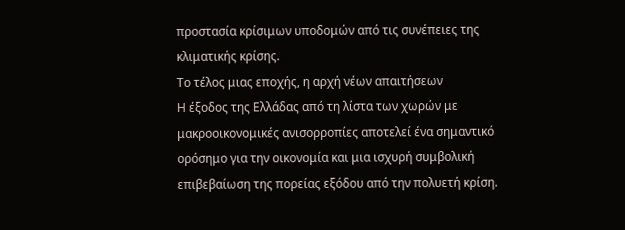προστασία κρίσιμων υποδομών από τις συνέπειες της κλιματικής κρίσης.
Το τέλος μιας εποχής, η αρχή νέων απαιτήσεων
Η έξοδος της Ελλάδας από τη λίστα των χωρών με μακροοικονομικές ανισορροπίες αποτελεί ένα σημαντικό ορόσημο για την οικονομία και μια ισχυρή συμβολική επιβεβαίωση της πορείας εξόδου από την πολυετή κρίση.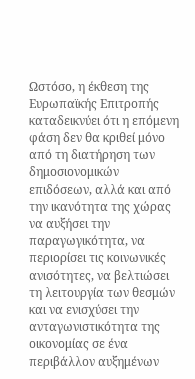Ωστόσο, η έκθεση της Ευρωπαϊκής Επιτροπής καταδεικνύει ότι η επόμενη φάση δεν θα κριθεί μόνο από τη διατήρηση των δημοσιονομικών επιδόσεων, αλλά και από την ικανότητα της χώρας να αυξήσει την παραγωγικότητα, να περιορίσει τις κοινωνικές ανισότητες, να βελτιώσει τη λειτουργία των θεσμών και να ενισχύσει την ανταγωνιστικότητα της οικονομίας σε ένα περιβάλλον αυξημένων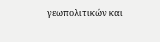γεωπολιτικών και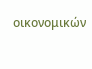οικονομικών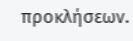προκλήσεων.